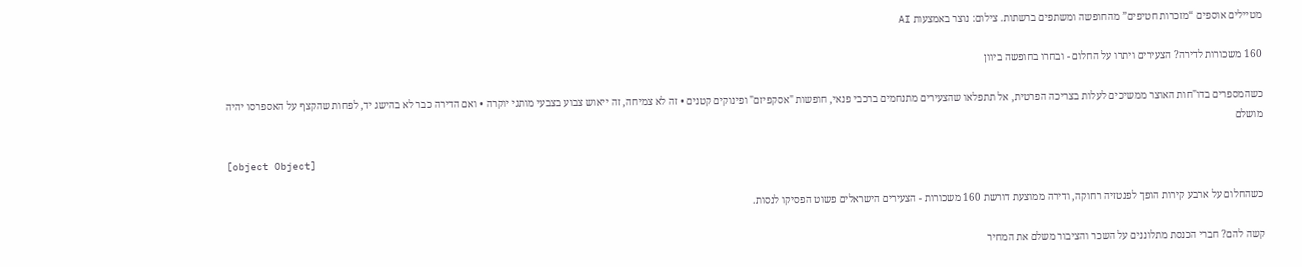מטיילים אוספים “מזכרות חטיפים” מהחופשה ומשתפים ברשתות. צילום: נוצר באמצעות AI

160 משכורות לדירה? הצעירים ויתרו על החלום - ובחרו בחופשה ביוון

כשהמספרים בדו"חות האוצר ממשיכים לעלות בצריכה הפרטית, אל תתפלאו שהצעירים מתנחמים ברכבי פנאי, חופשות "אסקפיזם" ופינוקים קטנים • זה לא צמיחה, זה ייאוש צבוע בצבעי מותגי יוקרה • ואם הדירה כבר לא בהישג יד, לפחות שהקצף על האספרסו יהיה מושלם

[object Object]

כשהחלום על ארבע קירות הופך לפנטזיה רחוקה, ודירה ממוצעת דורשת 160 משכורות - הצעירים הישראלים פשוט הפסיקו לנסות.

קשה להם? חברי הכנסת מתלוננים על השכר והציבור משלם את המחיר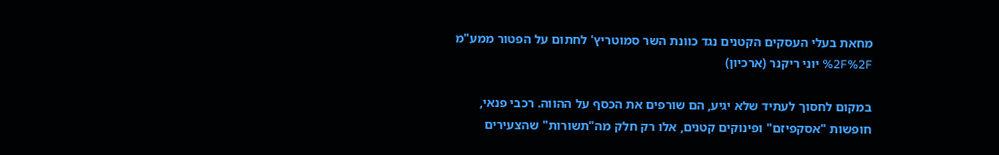מחאת בעלי העסקים הקטנים נגד כוונת השר סמוטריץ' לחתום על הפטור ממע"מ %2F%2F יוני ריקנר (ארכיון)

במקום לחסוך לעתיד שלא יגיע, הם שורפים את הכסף על ההווה. רכבי פנאי, חופשות "אסקפיזם" ופינוקים קטנים, אלו רק חלק מה"תשורות" שהצעירים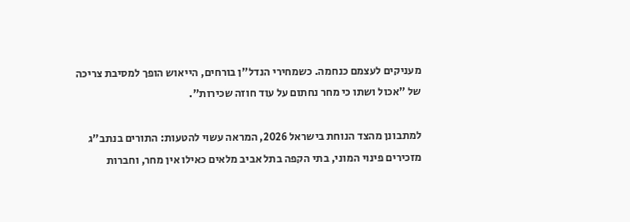מעניקים לעצמם כנחמה. כשמחירי הנדל"ן בורחים, הייאוש הופך למסיבת צריכה של "אכול ושתו כי מחר נחתום על עוד חוזה שכירות".

למתבונן מהצד הנוחת בישראל 2026, המראה עשוי להטעות: התורים בנתב"ג מזכירים פינוי המוני, בתי הקפה בתל אביב מלאים כאילו אין מחר, וחברות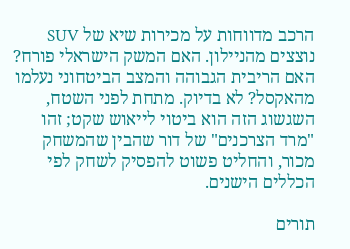הרכב מדווחות על מכירות שיא של SUV נוצצים מהניילון. האם המשק הישראלי פורח? האם הריבית הגבוהה והמצב הביטחוני נעלמו מהאקסל? לא בדיוק. מתחת לפני השטח, השגשוג הזה הוא ביטוי לייאוש שקט; זהו "מרד הצרכנים" של דור שהבין שהמשחק מכור, והחליט פשוט להפסיק לשחק לפי הכללים הישנים.

תורים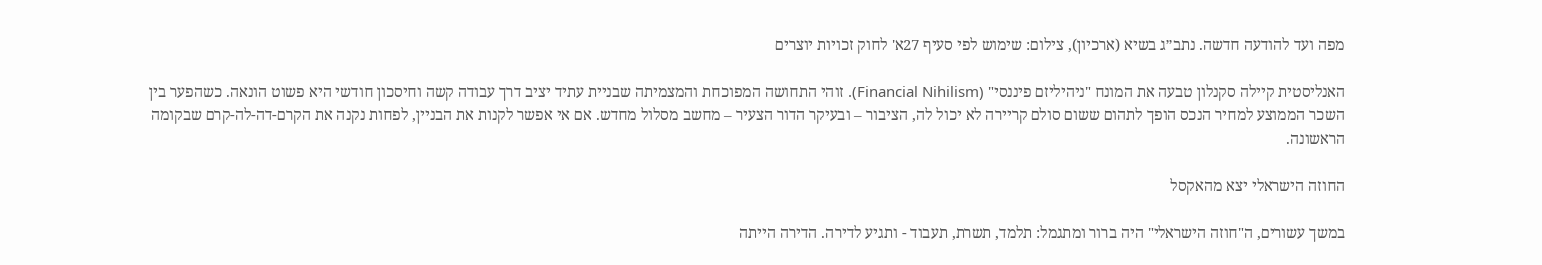מפה ועד להודעה חדשה. נתב״ג בשיא (ארכיון), צילום: שימוש לפי סעיף 27א' לחוק זכויות יוצרים

האנליסטית קיילה סקנלון טבעה את המונח "ניהיליזם פיננסי" (Financial Nihilism). זוהי התחושה המפוכחת והמצמיתה שבניית עתיד יציב דרך עבודה קשה וחיסכון חודשי היא פשוט הונאה. כשהפער בין השכר הממוצע למחיר הנכס הופך לתהום ששום סולם קריירה לא יכול לה, הציבור – ובעיקר הדור הצעיר – מחשב מסלול מחדש. אם אי אפשר לקנות את הבניין, לפחות נקנה את הקרם-דה-לה-קרם שבקומה הראשונה.

החוזה הישראלי יצא מהאקסל

במשך עשורים, ה"חוזה הישראלי" היה ברור ומתגמל: תלמד, תשרת, תעבוד - ותגיע לדירה. הדירה הייתה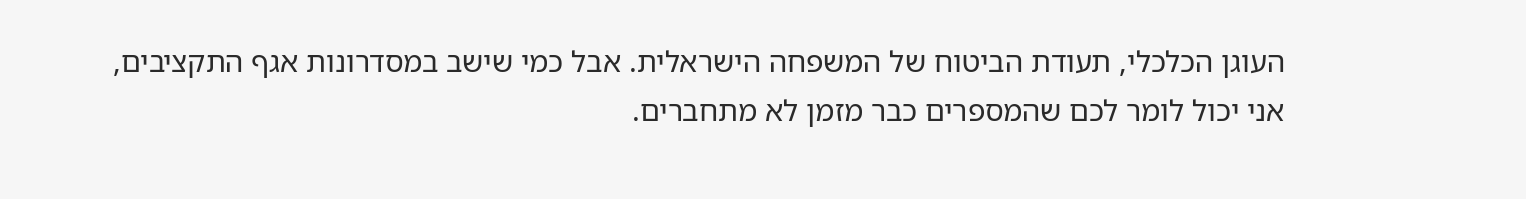העוגן הכלכלי, תעודת הביטוח של המשפחה הישראלית. אבל כמי שישב במסדרונות אגף התקציבים, אני יכול לומר לכם שהמספרים כבר מזמן לא מתחברים.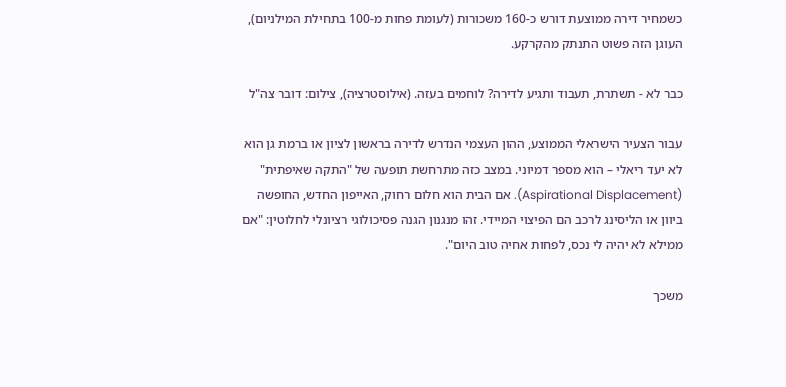כשמחיר דירה ממוצעת דורש כ-160 משכורות (לעומת פחות מ-100 בתחילת המילניום), העוגן הזה פשוט התנתק מהקרקע.

כבר לא - תשתרת, תעבוד ותגיע לדירה? לוחמים בעזה. (אילוסטרציה), צילום: דובר צה"ל

עבור הצעיר הישראלי הממוצע, ההון העצמי הנדרש לדירה בראשון לציון או ברמת גן הוא לא יעד ריאלי – הוא מספר דמיוני. במצב כזה מתרחשת תופעה של "התקה שאיפתית" (Aspirational Displacement). אם הבית הוא חלום רחוק, האייפון החדש, החופשה ביוון או הליסינג לרכב הם הפיצוי המיידי. זהו מנגנון הגנה פסיכולוגי רציונלי לחלוטין: "אם ממילא לא יהיה לי נכס, לפחות אחיה טוב היום".

משכך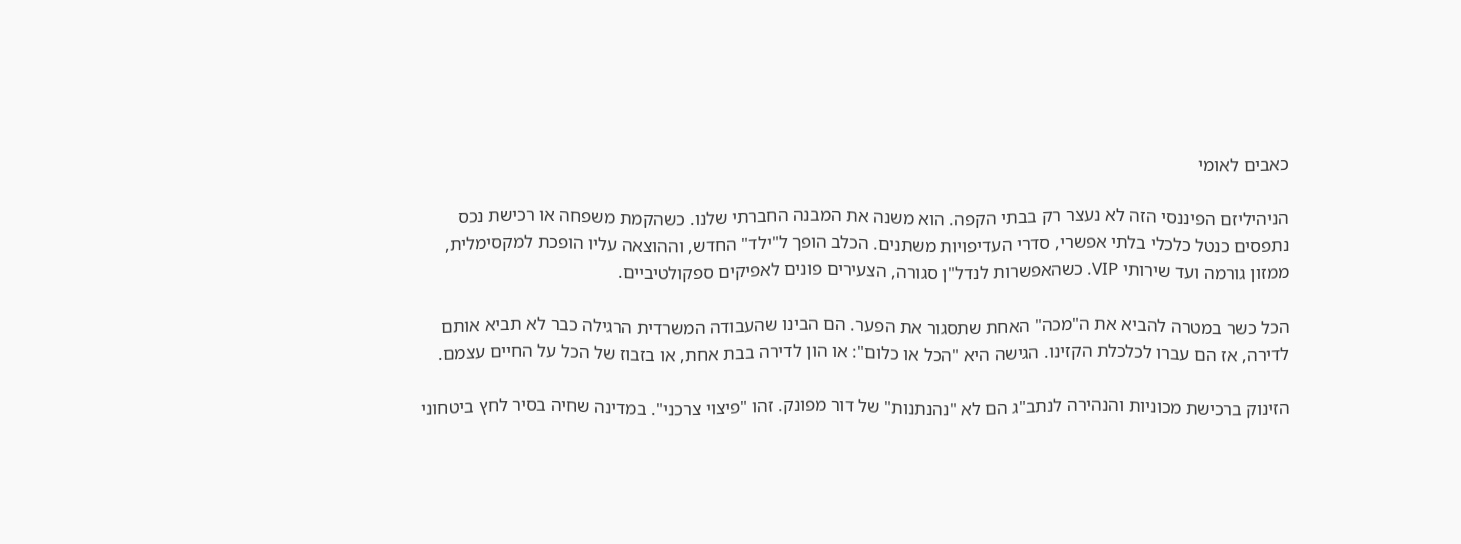כאבים לאומי

הניהיליזם הפיננסי הזה לא נעצר רק בבתי הקפה. הוא משנה את המבנה החברתי שלנו. כשהקמת משפחה או רכישת נכס נתפסים כנטל כלכלי בלתי אפשרי, סדרי העדיפויות משתנים. הכלב הופך ל"ילד" החדש, וההוצאה עליו הופכת למקסימלית, ממזון גורמה ועד שירותי VIP. כשהאפשרות לנדל"ן סגורה, הצעירים פונים לאפיקים ספקולטיביים.

הכל כשר במטרה להביא את ה"מכה" האחת שתסגור את הפער. הם הבינו שהעבודה המשרדית הרגילה כבר לא תביא אותם לדירה, אז הם עברו לכלכלת הקזינו. הגישה היא "הכל או כלום": או הון לדירה בבת אחת, או בזבוז של הכל על החיים עצמם.

הזינוק ברכישת מכוניות והנהירה לנתב"ג הם לא "נהנתנות" של דור מפונק. זהו "פיצוי צרכני". במדינה שחיה בסיר לחץ ביטחוני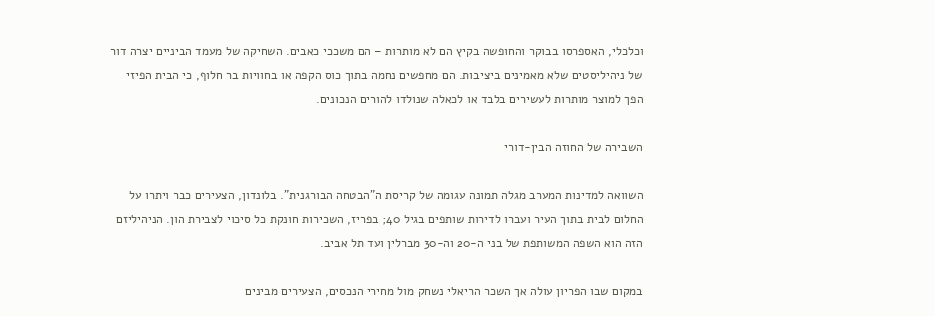וכלכלי, האספרסו בבוקר והחופשה בקיץ הם לא מותרות – הם משככי כאבים. השחיקה של מעמד הביניים יצרה דור של ניהיליסטים שלא מאמינים ביציבות. הם מחפשים נחמה בתוך כוס הקפה או בחוויות בר חלוף, כי הבית הפיזי הפך למוצר מותרות לעשירים בלבד או לכאלה שנולדו להורים הנכונים.

השבירה של החוזה הבין-דורי

השוואה למדינות המערב מגלה תמונה עגומה של קריסת ה"הבטחה הבורגנית". בלונדון, הצעירים כבר ויתרו על החלום לבית בתוך העיר ועברו לדירות שותפים בגיל 40; בפריז, השכירות חונקת כל סיכוי לצבירת הון. הניהיליזם הזה הוא השפה המשותפת של בני ה-20 וה-30 מברלין ועד תל אביב.

במקום שבו הפריון עולה אך השכר הריאלי נשחק מול מחירי הנכסים, הצעירים מבינים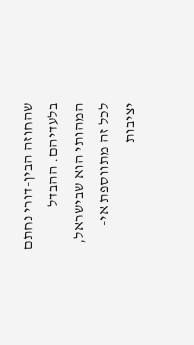שהחוזה הבין-דורי נחתם בלעדיהם. ההבדל המהותי הוא שבישראל, לכל זה מתווספת אי-יציבות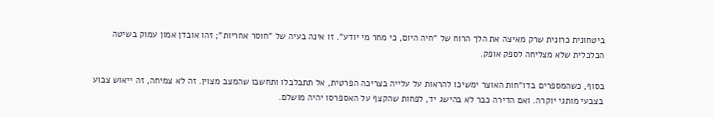ביטחונית כרונית שרק מאיצה את הלך הרוח של "חיה היום, כי מחר מי יודע". זו אינה בעיה של "חוסר אחריות"; זהו אובדן אמון עמוק בשיטה הכלכלית שלא מצליחה לספק אופק.

בסוף, כשהמספרים בדו"חות האוצר ימשיכו להראות על עלייה בצריכה הפרטית, אל תתבלבלו ותחשבו שהמצב מצוין. זה לא צמיחה, זה ייאוש צבוע בצבעי מותגי יוקרה. ואם הדירה כבר לא בהישג יד, לפחות שהקצף על האספרסו יהיה מושלם.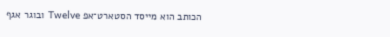הכותב הוא מייסד הסטארט־אפ Twelve ובוגר אגף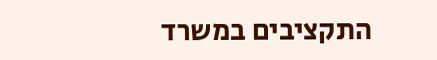התקציבים במשרד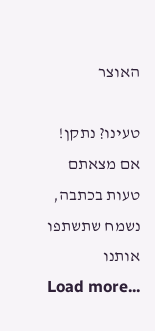האוצר

טעינו? נתקן! אם מצאתם טעות בכתבה, נשמח שתשתפו אותנו
Load more...